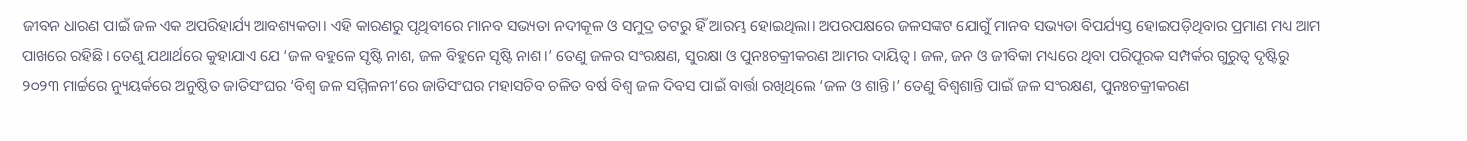ଜୀବନ ଧାରଣ ପାଇଁ ଜଳ ଏକ ଅପରିହାର୍ଯ୍ୟ ଆବଶ୍ୟକତା। ଏହି କାରଣରୁ ପୃଥିବୀରେ ମାନବ ସଭ୍ୟତା ନଦୀକୂଳ ଓ ସମୁଦ୍ର ତଟରୁ ହିଁ ଆରମ୍ଭ ହୋଇଥିଲା। ଅପରପକ୍ଷରେ ଜଳସଙ୍କଟ ଯୋଗୁଁ ମାନବ ସଭ୍ୟତା ବିପର୍ଯ୍ୟସ୍ତ ହୋଇପଡ଼ିଥିବାର ପ୍ରମାଣ ମଧ୍ୟ ଆମ ପାଖରେ ରହିଛି। ତେଣୁ ଯଥାର୍ଥରେ କୁହାଯାଏ ଯେ ‘ଜଳ ବହୁଳେ ସୃଷ୍ଟି ନାଶ, ଜଳ ବିହୁନେ ସୃଷ୍ଟି ନାଶ।’ ତେଣୁ ଜଳର ସଂରକ୍ଷଣ, ସୁରକ୍ଷା ଓ ପୁନଃଚକ୍ରୀକରଣ ଆମର ଦାୟିତ୍ୱ। ଜଳ, ଜନ ଓ ଜୀବିକା ମଧ୍ୟରେ ଥିବା ପରିପୂରକ ସମ୍ପର୍କର ଗୁରୁତ୍ୱ ଦୃଷ୍ଟିରୁ ୨୦୨୩ ମାର୍ଚ୍ଚରେ ନ୍ୟୁୟର୍କରେ ଅନୁଷ୍ଠିତ ଜାତିସଂଘର ‘ବିଶ୍ୱ ଜଳ ସମ୍ମିଳନୀ’ରେ ଜାତିସଂଘର ମହାସଚିବ ଚଳିତ ବର୍ଷ ବିଶ୍ୱ ଜଳ ଦିବସ ପାଇଁ ବାର୍ତ୍ତା ରଖିଥିଲେ ‘ଜଳ ଓ ଶାନ୍ତି।’ ତେଣୁ ବିଶ୍ୱଶାନ୍ତି ପାଇଁ ଜଳ ସଂରକ୍ଷଣ, ପୁନଃଚକ୍ରୀକରଣ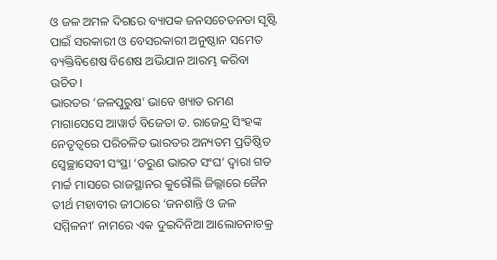ଓ ଜଳ ଅମଳ ଦିଗରେ ବ୍ୟାପକ ଜନସଚେତନତା ସୃଷ୍ଟି ପାଇଁ ସରକାରୀ ଓ ବେସରକାରୀ ଅନୁଷ୍ଠାନ ସମେତ ବ୍ୟକ୍ତିବିଶେଷ ବିଶେଷ ଅଭିଯାନ ଆରମ୍ଭ କରିବା ଉଚିତ।
ଭାରତର ‘ଜଳପୁରୁଷ’ ଭାବେ ଖ୍ୟାତ ରମଣ ମାଗାସେସେ ଆୱାର୍ଡ ବିଜେତା ଡ. ରାଜେନ୍ଦ୍ର ସିଂହଙ୍କ ନେତୃତ୍ୱରେ ପରିଚଳିତ ଭାରତର ଅନ୍ୟତମ ପ୍ରତିଷ୍ଠିତ ସ୍ୱେଚ୍ଛାସେବୀ ସଂସ୍ଥା ‘ତରୁଣ ଭାରତ ସଂଘ’ ଦ୍ୱାରା ଗତ ମାର୍ଚ୍ଚ ମାସରେ ରାଜସ୍ଥାନର କୁରୌଲି ଜିଲ୍ଲାରେ ଜୈନ ତୀର୍ଥ ମହାବୀର ଜୀଠାରେ ‘ଜନଶାନ୍ତି ଓ ଜଳ ସମ୍ମିଳନୀ’ ନାମରେ ଏକ ଦୁଇଦିନିଆ ଆଲୋଚନାଚକ୍ର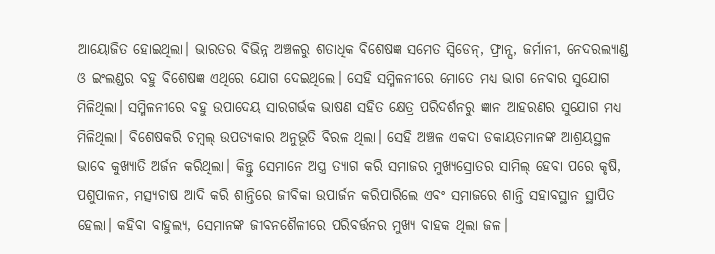ଆୟୋଜିତ ହୋଇଥିଲା। ଭାରତର ବିଭିନ୍ନ ଅଞ୍ଚଳରୁ ଶତାଧିକ ବିଶେଷଜ୍ଞ ସମେତ ସ୍ୱିଡେନ୍, ଫ୍ରାନ୍ସ, ଜର୍ମାନୀ, ନେଦରଲ୍ୟାଣ୍ଡ ଓ ଇଂଲଣ୍ଡର ବହୁ ବିଶେଷଜ୍ଞ ଏଥିରେ ଯୋଗ ଦେଇଥିଲେ। ସେହି ସମ୍ମିଳନୀରେ ମୋତେ ମଧ୍ୟ ଭାଗ ନେବାର ସୁଯୋଗ ମିଳିଥିଲା। ସମ୍ମିଳନୀରେ ବହୁ ଉପାଦେୟ ସାରଗର୍ଭକ ଭାଷଣ ସହିତ କ୍ଷେତ୍ର ପରିଦର୍ଶନରୁ ଜ୍ଞାନ ଆହରଣର ସୁଯୋଗ ମଧ୍ୟ ମିଳିଥିଲା। ବିଶେଷକରି ଚମ୍ବଲ୍ ଉପତ୍ୟକାର ଅନୁଭୂତି ବିରଳ ଥିଲା। ସେହି ଅଞ୍ଚଳ ଏକଦା ଡକାୟତମାନଙ୍କ ଆଶ୍ରୟସ୍ଥଳ ଭାବେ କୁଖ୍ୟାତି ଅର୍ଜନ କରିଥିଲା। କିନ୍ତୁ ସେମାନେ ଅସ୍ତ୍ର ତ୍ୟାଗ କରି ସମାଜର ମୁଖ୍ୟସ୍ରୋତର ସାମିଲ୍ ହେବା ପରେ କୃଷି, ପଶୁପାଳନ, ମତ୍ସ୍ୟଚାଷ ଆଦି କରି ଶାନ୍ତିରେ ଜୀବିକା ଉପାର୍ଜନ କରିପାରିଲେ ଏବଂ ସମାଜରେ ଶାନ୍ତି ସହାବସ୍ଥାନ ସ୍ଥାପିତ ହେଲା। କହିବା ବାହୁଲ୍ୟ, ସେମାନଙ୍କ ଜୀବନଶୈଳୀରେ ପରିବର୍ତ୍ତନର ମୁଖ୍ୟ ବାହକ ଥିଲା ଜଳ।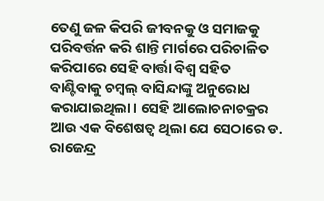ତେଣୁ ଜଳ କିପରି ଜୀବନକୁ ଓ ସମାଜକୁ ପରିବର୍ତ୍ତନ କରି ଶାନ୍ତି ମାର୍ଗରେ ପରିଚାଳିତ କରିପାରେ ସେହି ବାର୍ତ୍ତା ବିଶ୍ୱ ସହିତ ବାଣ୍ଟିବାକୁ ଚମ୍ବଲ୍ ବାସିନ୍ଦାଙ୍କୁ ଅନୁରୋଧ କରାଯାଇଥିଲା। ସେହି ଆଲୋଚନାଚକ୍ରର ଆଉ ଏକ ବିଶେଷତ୍ୱ ଥିଲା ଯେ ସେଠାରେ ଡ. ରାଜେନ୍ଦ୍ର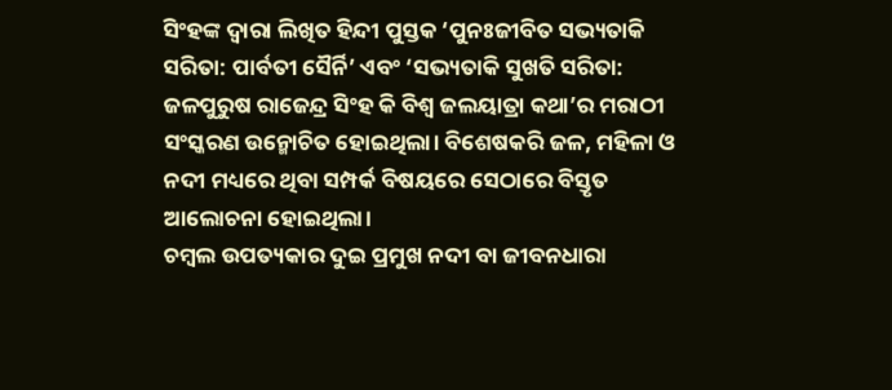ସିଂହଙ୍କ ଦ୍ୱାରା ଲିଖିତ ହିନ୍ଦୀ ପୁସ୍ତକ ‘ପୁନଃଜୀବିତ ସଭ୍ୟତାକି ସରିତା: ପାର୍ବତୀ ସୈର୍ନି’ ଏବଂ ‘ସଭ୍ୟତାକି ସୁଖତି ସରିତା: ଜଳପୁରୁଷ ରାଜେନ୍ଦ୍ର ସିଂହ କି ବିଶ୍ୱ ଜଲୟାତ୍ରା କଥା’ର ମରାଠୀ ସଂସ୍କରଣ ଉନ୍ମୋଚିତ ହୋଇଥିଲା। ବିଶେଷକରି ଜଳ, ମହିଳା ଓ ନଦୀ ମଧ୍ୟରେ ଥିବା ସମ୍ପର୍କ ବିଷୟରେ ସେଠାରେ ବିସ୍ତୃତ ଆଲୋଚନା ହୋଇଥିଲା।
ଚମ୍ବଲ ଉପତ୍ୟକାର ଦୁଇ ପ୍ରମୁଖ ନଦୀ ବା ଜୀବନଧାରା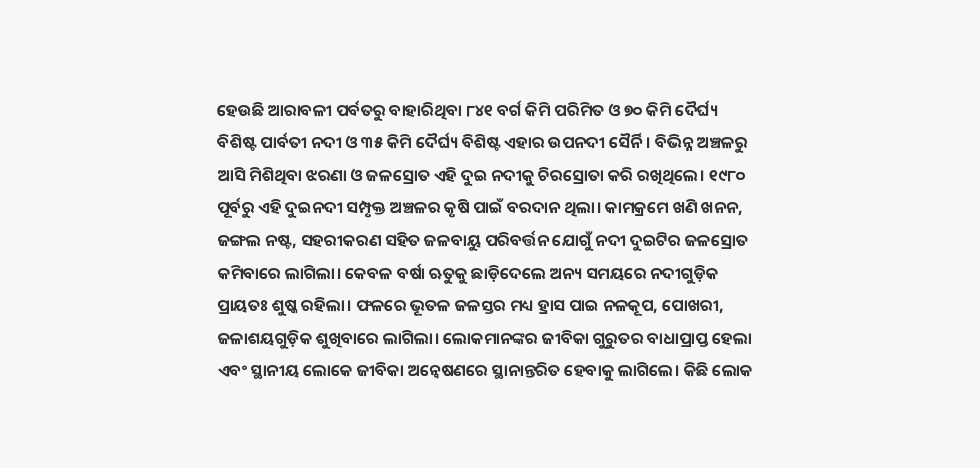ହେଉଛି ଆରାବଳୀ ପର୍ବତରୁ ବାହାରିଥିବା ୮୪୧ ବର୍ଗ କିମି ପରିମିତ ଓ ୭୦ କିମି ଦୈର୍ଘ୍ୟ ବିଶିଷ୍ଟ ପାର୍ବତୀ ନଦୀ ଓ ୩୫ କିମି ଦୈର୍ଘ୍ୟ ବିଶିଷ୍ଟ ଏହାର ଉପନଦୀ ସୈର୍ନି। ବିଭିନ୍ନ ଅଞ୍ଚଳରୁ ଆସି ମିଶିଥିବା ଝରଣା ଓ ଜଳସ୍ରୋତ ଏହି ଦୁଇ ନଦୀକୁ ଚିରସ୍ରୋତା କରି ରଖିଥିଲେ। ୧୯୮୦ ପୂର୍ବରୁ ଏହି ଦୁଇନଦୀ ସମ୍ପୃକ୍ତ ଅଞ୍ଚଳର କୃଷି ପାଇଁ ବରଦାନ ଥିଲା। କାମକ୍ରମେ ଖଣି ଖନନ, ଜଙ୍ଗଲ ନଷ୍ଟ, ସହରୀକରଣ ସହିତ ଜଳବାୟୁ ପରିବର୍ତ୍ତନ ଯୋଗୁଁ ନଦୀ ଦୁଇଟିର ଜଳସ୍ରୋତ କମିବାରେ ଲାଗିଲା। କେବଳ ବର୍ଷା ଋତୁକୁ ଛାଡ଼ିଦେଲେ ଅନ୍ୟ ସମୟରେ ନଦୀଗୁଡ଼ିକ ପ୍ରାୟତଃ ଶୁଷ୍କ ରହିଲା। ଫଳରେ ଭୂତଳ ଜଳସ୍ତର ମଧ୍ୟ ହ୍ରାସ ପାଇ ନଳକୂପ, ପୋଖରୀ, ଜଳାଶୟଗୁଡ଼ିକ ଶୁଖିବାରେ ଲାଗିଲା। ଲୋକମାନଙ୍କର ଜୀବିକା ଗୁରୁତର ବାଧାପ୍ରାପ୍ତ ହେଲା ଏବଂ ସ୍ଥାନୀୟ ଲୋକେ ଜୀବିକା ଅନ୍ୱେଷଣରେ ସ୍ଥାନାନ୍ତରିତ ହେବାକୁ ଲାଗିଲେ। କିଛି ଲୋକ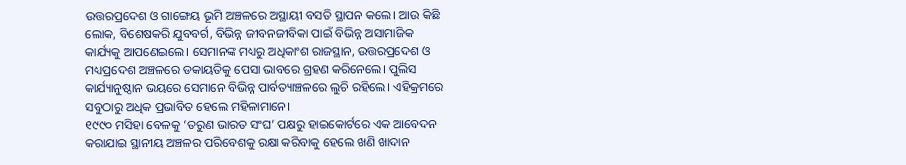ଉତ୍ତରପ୍ରଦେଶ ଓ ଗାଙ୍ଗେୟ ଭୂମି ଅଞ୍ଚଳରେ ଅସ୍ଥାୟୀ ବସତି ସ୍ଥାପନ କଲେ। ଆଉ କିଛି ଲୋକ, ବିଶେଷକରି ଯୁବବର୍ଗ, ବିଭିନ୍ନ ଜୀବନଜୀବିକା ପାଇଁ ବିଭିନ୍ନ ଅସାମାଜିକ କାର୍ଯ୍ୟକୁ ଆପଣେଇଲେ। ସେମାନଙ୍କ ମଧ୍ୟରୁ ଅଧିକାଂଶ ରାଜସ୍ଥାନ, ଉତ୍ତରପ୍ରଦେଶ ଓ ମଧ୍ୟପ୍ରଦେଶ ଅଞ୍ଚଳରେ ଡକାୟତିକୁ ପେସା ଭାବରେ ଗ୍ରହଣ କରିନେଲେ। ପୁଲିସ କାର୍ଯ୍ୟାନୁଷ୍ଠାନ ଭୟରେ ସେମାନେ ବିଭିନ୍ନ ପାର୍ବତ୍ୟାଞ୍ଚଳରେ ଲୁଚି ରହିଲେ। ଏହିକ୍ରମରେ ସବୁଠାରୁ ଅଧିକ ପ୍ରଭାବିତ ହେଲେ ମହିଳାମାନେ।
୧୯୯୦ ମସିହା ବେଳକୁ ‘ତରୁଣ ଭାରତ ସଂଘ’ ପକ୍ଷରୁ ହାଇକୋର୍ଟରେ ଏକ ଆବେଦନ କରାଯାଇ ସ୍ଥାନୀୟ ଅଞ୍ଚଳର ପରିବେଶକୁ ରକ୍ଷା କରିବାକୁ ହେଲେ ଖଣି ଖାଦାନ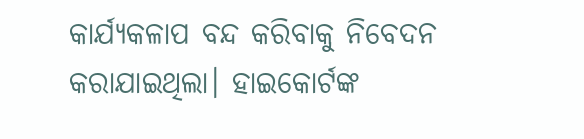କାର୍ଯ୍ୟକଳାପ ବନ୍ଦ କରିବାକୁ ନିବେଦନ କରାଯାଇଥିଲା। ହାଇକୋର୍ଟଙ୍କ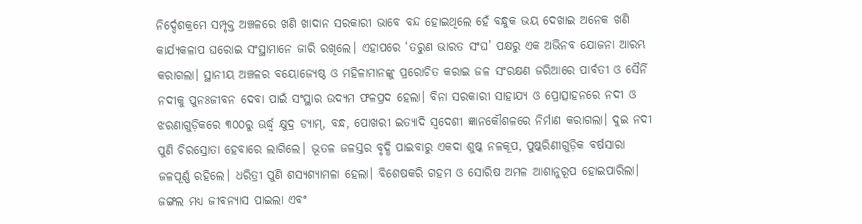ନିର୍ଦ୍ଦେଶକ୍ରମେ ସମ୍ପୃକ୍ତ ଅଞ୍ଚଳରେ ଖଣି ଖାଦାନ ସରକାରୀ ଭାବେ ବନ୍ଦ ହୋଇଥିଲେ ହେଁ ବନ୍ଧୁକ ଭୟ ଦେଖାଇ ଅନେକ ଖଣି କାର୍ଯ୍ୟକଳାପ ଘରୋଇ ସଂସ୍ଥାମାନେ ଜାରି ରଖିଲେ। ଏହାପରେ ‘ତରୁଣ ଭାରତ ସଂଘ’ ପକ୍ଷରୁ ଏକ ଅଭିନବ ଯୋଜନା ଆରମ୍ଭ କରାଗଲା। ସ୍ଥାନୀୟ ଅଞ୍ଚଳର ବୟୋଜ୍ୟେଷ୍ଠ ଓ ମହିଳାମାନଙ୍କୁ ପ୍ରରୋଚିତ କରାଇ ଜଳ ସଂରକ୍ଷଣ ଜରିଆରେ ପାର୍ବତୀ ଓ ସୈର୍ନି ନଦୀକୁ ପୁନଃଜୀବନ ଦେବା ପାଇଁ ସଂସ୍ଥାର ଉଦ୍ୟମ ଫଳପ୍ରଦ ହେଲା। ବିନା ସରକାରୀ ସାହାଯ୍ୟ ଓ ପ୍ରୋତ୍ସାହନରେ ନଦୀ ଓ ଝରଣାଗୁଡ଼ିକରେ ୩୦୦ରୁ ଊର୍ଦ୍ଧ୍ବ କ୍ଷୁଦ୍ର ଡ୍ୟାମ୍, ବନ୍ଧ, ପୋଖରୀ ଇତ୍ୟାଦି ସ୍ୱଦେଶୀ ଜ୍ଞାନକୌଶଳରେ ନିର୍ମାଣ କରାଗଲା। ଦୁଇ ନଦୀ ପୁଣି ଚିରସ୍ରୋତା ହେବାରେ ଲାଗିଲେ। ଭୂତଳ ଜଳସ୍ତର ବୃଦ୍ଧି ପାଇବାରୁ ଏକଦା ଶୁଷ୍କ ନଳକୂପ, ପୁଷ୍କରିଣୀଗୁଡ଼ିକ ବର୍ଷସାରା ଜଳପୂର୍ଣ୍ଣ ରହିଲେ। ଧରିତ୍ରୀ ପୁଣି ଶସ୍ୟଶ୍ୟାମଳା ହେଲା। ବିଶେଷକରି ଗହମ ଓ ସୋରିଷ ଅମଳ ଆଶାନୁରୂପ ହୋଇପାରିଲା। ଜଙ୍ଗଲ ମଧ୍ୟ ଜୀବନ୍ୟାସ ପାଇଲା ଏବଂ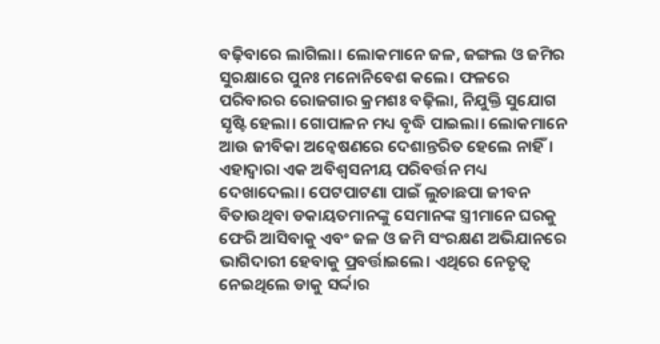ବଢ଼ିବାରେ ଲାଗିଲା। ଲୋକମାନେ ଜଳ, ଜଙ୍ଗଲ ଓ ଜମିର ସୁରକ୍ଷାରେ ପୁନଃ ମନୋନିବେଶ କଲେ। ଫଳରେ ପରିବାରର ରୋଜଗାର କ୍ରମଶଃ ବଢ଼ିଲା, ନିଯୁକ୍ତି ସୁଯୋଗ ସୃଷ୍ଟି ହେଲା। ଗୋପାଳନ ମଧ୍ୟ ବୃଦ୍ଧି ପାଇଲା। ଲୋକମାନେ ଆଉ ଜୀବିକା ଅନ୍ୱେଷଣରେ ଦେଶାନ୍ତରିତ ହେଲେ ନାହିଁ।
ଏହାଦ୍ୱାରା ଏକ ଅବିଶ୍ୱସନୀୟ ପରିବର୍ତ୍ତନ ମଧ୍ୟ ଦେଖାଦେଲା। ପେଟପାଟଣା ପାଇଁ ଲୁଚାଛପା ଜୀବନ ବିତାଉଥିବା ଡକାୟତମାନଙ୍କୁ ସେମାନଙ୍କ ସ୍ତ୍ରୀମାନେ ଘରକୁ ଫେରି ଆସିବାକୁ ଏବଂ ଜଳ ଓ ଜମି ସଂରକ୍ଷଣ ଅଭିଯାନରେ ଭାଗିଦାରୀ ହେବାକୁ ପ୍ରବର୍ତ୍ତାଇଲେ। ଏଥିରେ ନେତୃତ୍ୱ ନେଇଥିଲେ ଡାକୁ ସର୍ଦ୍ଦାର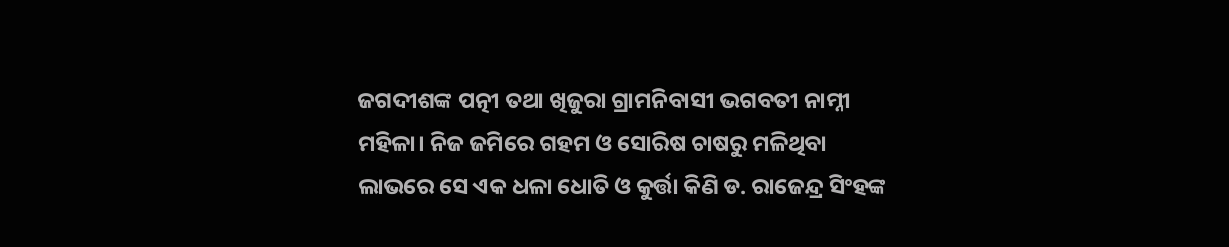ଜଗଦୀଶଙ୍କ ପତ୍ନୀ ତଥା ଖିଜୁରା ଗ୍ରାମନିବାସୀ ଭଗବତୀ ନାମ୍ନୀ ମହିଳା। ନିଜ ଜମିରେ ଗହମ ଓ ସୋରିଷ ଚାଷରୁ ମଳିଥିବା ଲାଭରେ ସେ ଏକ ଧଳା ଧୋତି ଓ କୁର୍ତ୍ତା କିଣି ଡ. ରାଜେନ୍ଦ୍ର ସିଂହଙ୍କ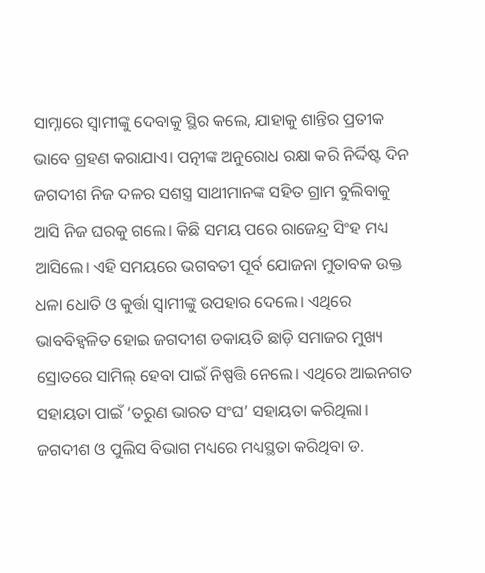ସାମ୍ନାରେ ସ୍ୱାମୀଙ୍କୁ ଦେବାକୁ ସ୍ଥିର କଲେ, ଯାହାକୁ ଶାନ୍ତିର ପ୍ରତୀକ ଭାବେ ଗ୍ରହଣ କରାଯାଏ। ପତ୍ନୀଙ୍କ ଅନୁରୋଧ ରକ୍ଷା କରି ନିର୍ଦ୍ଦିଷ୍ଟ ଦିନ ଜଗଦୀଶ ନିଜ ଦଳର ସଶସ୍ତ୍ର ସାଥୀମାନଙ୍କ ସହିତ ଗ୍ରାମ ବୁଲିବାକୁ ଆସି ନିଜ ଘରକୁ ଗଲେ। କିଛି ସମୟ ପରେ ରାଜେନ୍ଦ୍ର ସିଂହ ମଧ୍ୟ ଆସିଲେ। ଏହି ସମୟରେ ଭଗବତୀ ପୂର୍ବ ଯୋଜନା ମୁତାବକ ଉକ୍ତ ଧଳା ଧୋତି ଓ କୁର୍ତ୍ତା ସ୍ୱାମୀଙ୍କୁ ଉପହାର ଦେଲେ। ଏଥିରେ ଭାବବିହ୍ୱଳିତ ହୋଇ ଜଗଦୀଶ ଡକାୟତି ଛାଡ଼ି ସମାଜର ମୁଖ୍ୟ ସ୍ରୋତରେ ସାମିଲ୍ ହେବା ପାଇଁ ନିଷ୍ପତ୍ତି ନେଲେ। ଏଥିରେ ଆଇନଗତ ସହାୟତା ପାଇଁ ‘ତରୁଣ ଭାରତ ସଂଘ’ ସହାୟତା କରିଥିଲା।
ଜଗଦୀଶ ଓ ପୁଲିସ ବିଭାଗ ମଧ୍ୟରେ ମଧ୍ୟସ୍ଥତା କରିଥିବା ଡ.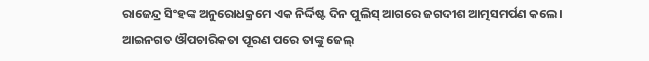ରାଜେନ୍ଦ୍ର ସିଂହଙ୍କ ଅନୁରୋଧକ୍ରମେ ଏକ ନିର୍ଦ୍ଦିଷ୍ଟ ଦିନ ପୁଲିସ୍ ଆଗରେ ଜଗଦୀଶ ଆତ୍ମସମର୍ପଣ କଲେ। ଆଇନଗତ ଔପଚାରିକତା ପୂରଣ ପରେ ତାଙ୍କୁ ଜେଲ୍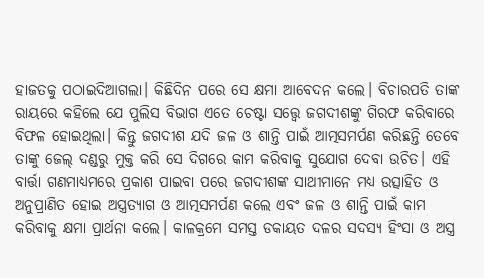ହାଜତକୁ ପଠାଇଦିଆଗଲା। କିଛିଦିନ ପରେ ସେ କ୍ଷମା ଆବେଦନ କଲେ। ବିଚାରପତି ତାଙ୍କ ରାୟରେ କହିଲେ ଯେ ପୁଲିସ ବିଭାଗ ଏତେ ଚେଷ୍ଟା ସତ୍ତ୍ବେ ଜଗଦୀଶଙ୍କୁ ଗିରଫ କରିବାରେ ବିଫଳ ହୋଇଥିଲା। କିନ୍ତୁ ଜଗଦୀଶ ଯଦି ଜଳ ଓ ଶାନ୍ତି ପାଇଁ ଆତ୍ମସମର୍ପଣ କରିଛନ୍ତି ତେବେ ତାଙ୍କୁ ଜେଲ୍ ଦଣ୍ଡରୁ ମୁକ୍ତ କରି ସେ ଦିଗରେ କାମ କରିବାକୁ ସୁଯୋଗ ଦେବା ଉଚିତ। ଏହି ବାର୍ତ୍ତା ଗଣମାଧ୍ୟମରେ ପ୍ରକାଶ ପାଇବା ପରେ ଜଗଦୀଶଙ୍କ ସାଥୀମାନେ ମଧ୍ୟ ଉତ୍ସାହିତ ଓ ଅନୁପ୍ରାଣିତ ହୋଇ ଅସ୍ତ୍ରତ୍ୟାଗ ଓ ଆତ୍ମସମର୍ପଣ କଲେ ଏବଂ ଜଳ ଓ ଶାନ୍ତି ପାଇଁ କାମ କରିବାକୁ କ୍ଷମା ପ୍ରାର୍ଥନା କଲେ। କାଳକ୍ରମେ ସମସ୍ତ ଡକାୟତ ଦଳର ସଦସ୍ୟ ହିଂସା ଓ ଅସ୍ତ୍ର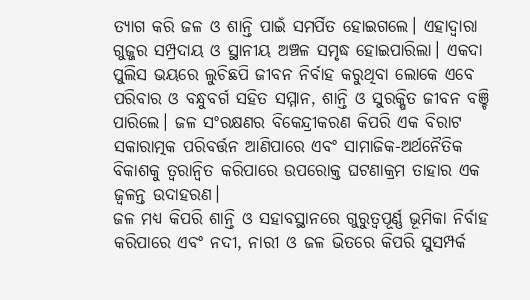ତ୍ୟାଗ କରି ଜଳ ଓ ଶାନ୍ତି ପାଇଁ ସମର୍ପିତ ହୋଇଗଲେ। ଏହାଦ୍ୱାରା ଗୁଜ୍ଜର ସମ୍ପ୍ରଦାୟ ଓ ସ୍ଥାନୀୟ ଅଞ୍ଚଳ ସମୃଦ୍ଧ ହୋଇପାରିଲା। ଏକଦା ପୁଲିସ ଭୟରେ ଲୁଚିଛପି ଜୀବନ ନିର୍ବାହ କରୁଥିବା ଲୋକେ ଏବେ ପରିବାର ଓ ବନ୍ଧୁବର୍ଗ ସହିତ ସମ୍ମାନ, ଶାନ୍ତି ଓ ସୁରକ୍ଷିତ ଜୀବନ ବଞ୍ଚି ପାରିଲେ। ଜଳ ସଂରକ୍ଷଣର ବିକେନ୍ଦ୍ରୀକରଣ କିପରି ଏକ ବିରାଟ ସକାରାତ୍ମକ ପରିବର୍ତ୍ତନ ଆଣିପାରେ ଏବଂ ସାମାଜିକ-ଅର୍ଥନୈତିକ ବିକାଶକୁ ତ୍ୱରାନ୍ୱିତ କରିପାରେ ଉପରୋକ୍ତ ଘଟଣାକ୍ରମ ତାହାର ଏକ ଜ୍ୱଳନ୍ତ ଉଦାହରଣ।
ଜଳ ମଧ୍ୟ କିପରି ଶାନ୍ତି ଓ ସହାବସ୍ଥାନରେ ଗୁରୁତ୍ୱପୂର୍ଣ୍ଣ ଭୂମିକା ନିର୍ବାହ କରିପାରେ ଏବଂ ନଦୀ, ନାରୀ ଓ ଜଳ ଭିତରେ କିପରି ସୁସମ୍ପର୍କ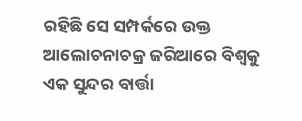ରହିଛି ସେ ସମ୍ପର୍କରେ ଉକ୍ତ ଆଲୋଚନାଚକ୍ର ଜରିଆରେ ବିଶ୍ୱକୁ ଏକ ସୁନ୍ଦର ବାର୍ତ୍ତା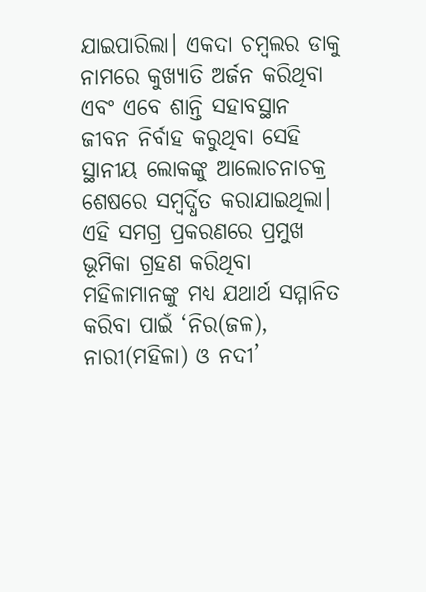ଯାଇପାରିଲା। ଏକଦା ଚମ୍ବଲର ଡାକୁ ନାମରେ କୁଖ୍ୟାତି ଅର୍ଜନ କରିଥିବା ଏବଂ ଏବେ ଶାନ୍ତି ସହାବସ୍ଥାନ ଜୀବନ ନିର୍ବାହ କରୁଥିବା ସେହି ସ୍ଥାନୀୟ ଲୋକଙ୍କୁ ଆଲୋଚନାଚକ୍ର ଶେଷରେ ସମ୍ବର୍ଦ୍ଧିତ କରାଯାଇଥିଲା। ଏହି ସମଗ୍ର ପ୍ରକରଣରେ ପ୍ରମୁଖ ଭୂମିକା ଗ୍ରହଣ କରିଥିବା ମହିଳାମାନଙ୍କୁ ମଧ୍ୟ ଯଥାର୍ଥ ସମ୍ମାନିତ କରିବା ପାଇଁ ‘ନିର(ଜଳ), ନାରୀ(ମହିଳା) ଓ ନଦୀ’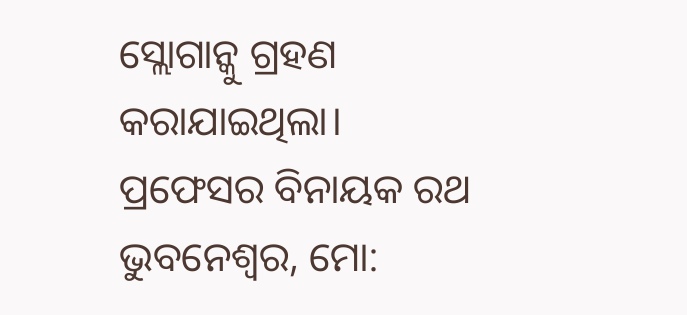ସ୍ଲୋଗାନ୍କୁ ଗ୍ରହଣ କରାଯାଇଥିଲା।
ପ୍ରଫେସର ବିନାୟକ ରଥ
ଭୁବନେଶ୍ବର, ମୋ: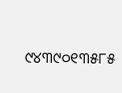୯୪୩୯୦୧୩୫୮୫